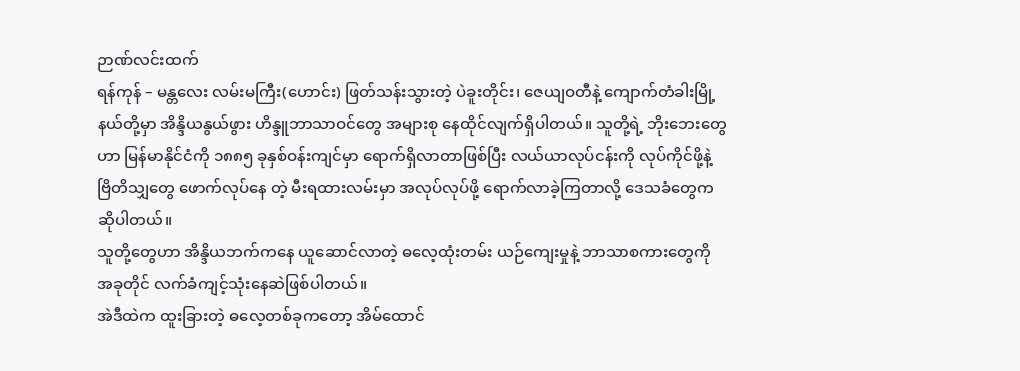ဉာဏ်လင်းထက်
ရန်ကုန် – မန္တလေး လမ်းမကြီး(ဟောင်း) ဖြတ်သန်းသွားတဲ့ ပဲခူးတိုင်း၊ ဇေယျဝတီနဲ့ ကျောက်တံခါးမြို့နယ်တို့မှာ အိန္ဒိယနွယ်ဖွား ဟိန္ဒူဘာသာဝင်တွေ အများစု နေထိုင်လျက်ရှိပါတယ်။ သူတို့ရဲ့ ဘိုးဘေးတွေဟာ မြန်မာနိုင်ငံကို ၁၈၈၅ ခုနှစ်ဝန်းကျင်မှာ ရောက်ရှိလာတာဖြစ်ပြီး လယ်ယာလုပ်ငန်းကို လုပ်ကိုင်ဖို့နဲ့ ဗြိတိသျှတွေ ဖောက်လုပ်နေ တဲ့ မီးရထားလမ်းမှာ အလုပ်လုပ်ဖို့ ရောက်လာခဲ့ကြတာလို့ ဒေသခံတွေက ဆိုပါတယ်။
သူတို့တွေဟာ အိန္ဒိယဘက်ကနေ ယူဆောင်လာတဲ့ ဓလေ့ထုံးတမ်း ယဉ်ကျေးမှုနဲ့ ဘာသာစကားတွေကို အခုတိုင် လက်ခံကျင့်သုံးနေဆဲဖြစ်ပါတယ်။
အဲဒီထဲက ထူးခြားတဲ့ ဓလေ့တစ်ခုကတော့ အိမ်ထောင်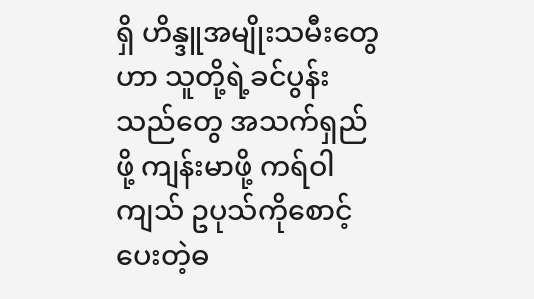ရှိ ဟိန္ဒူအမျိုးသမီးတွေဟာ သူတို့ရဲ့ခင်ပွန်းသည်တွေ အသက်ရှည်ဖို့ ကျန်းမာဖို့ ကရ်ဝါကျသ် ဥပုသ်ကိုစောင့်ပေးတဲ့ဓ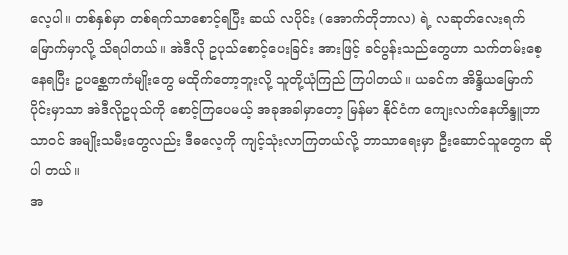လေ့ပါ။ တစ်နှစ်မှာ တစ်ရက်သာစောင့်ရပြီး ဆယ် လပိုင်း (အောက်တိုဘာလ) ရဲ့ လဆုတ်လေးရက်မြောက်မှာလို့ သိရပါတယ်။ အဲဒီလို ဥပုသ်စောင့်ပေးခြင်း အားဖြင့် ခင်ပွန်းသည်တွေဟာ သက်တမ်းစေ့နေရပြီး ဥပစ္ဆေကကံမျိုးတွေ မထိုက်တော့ဘူးလို့ သူတို့ယုံကြည် ကြပါတယ်။ ယခင်က အိန္ဒိယမြောက်ပိုင်းမှာသာ အဲဒီလိုဥပုသ်ကို စောင့်ကြပေမယ့် အခုအခါမှာတော့ မြန်မာ နိုင်ငံက ကျေးလက်နေဟိန္ဒူဘာသာဝင် အမျိုးသမီးတွေလည်း ဒီဓလေ့ကို ကျင့်သုံးလာကြတယ်လို့ ဘာသာရေးမှာ ဦးဆောင်သူတွေက ဆိုပါ တယ်။
အ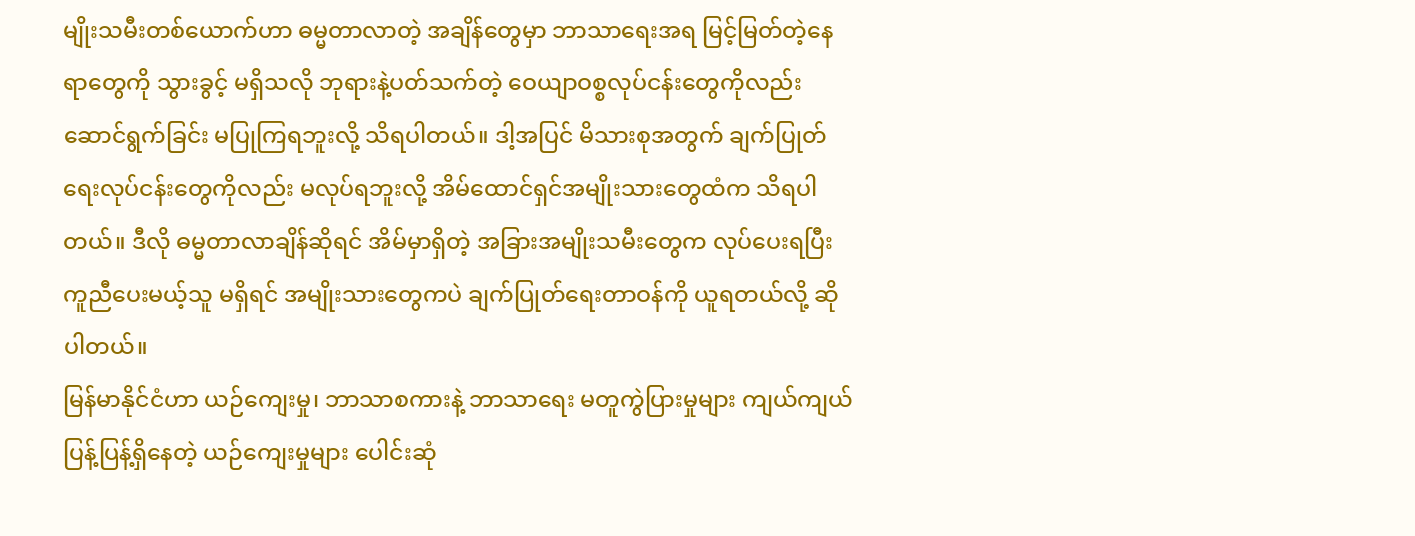မျိုးသမီးတစ်ယောက်ဟာ ဓမ္မတာလာတဲ့ အချိန်တွေမှာ ဘာသာရေးအရ မြင့်မြတ်တဲ့နေရာတွေကို သွားခွင့် မရှိသလို ဘုရားနဲ့ပတ်သက်တဲ့ ဝေယျာဝစ္စလုပ်ငန်းတွေကိုလည်း ဆောင်ရွက်ခြင်း မပြုကြရဘူးလို့ သိရပါတယ်။ ဒါ့အပြင် မိသားစုအတွက် ချက်ပြုတ်ရေးလုပ်ငန်းတွေကိုလည်း မလုပ်ရဘူးလို့ အိမ်ထောင်ရှင်အမျိုးသားတွေထံက သိရပါတယ်။ ဒီလို ဓမ္မတာလာချိန်ဆိုရင် အိမ်မှာရှိတဲ့ အခြားအမျိုးသမီးတွေက လုပ်ပေးရပြီး ကူညီပေးမယ့်သူ မရှိရင် အမျိုးသားတွေကပဲ ချက်ပြုတ်ရေးတာဝန်ကို ယူရတယ်လို့ ဆိုပါတယ်။
မြန်မာနိုင်ငံဟာ ယဉ်ကျေးမှု၊ ဘာသာစကားနဲ့ ဘာသာရေး မတူကွဲပြားမှုများ ကျယ်ကျယ်ပြန့်ပြန့်ရှိနေတဲ့ ယဉ်ကျေးမှုများ ပေါင်းဆုံ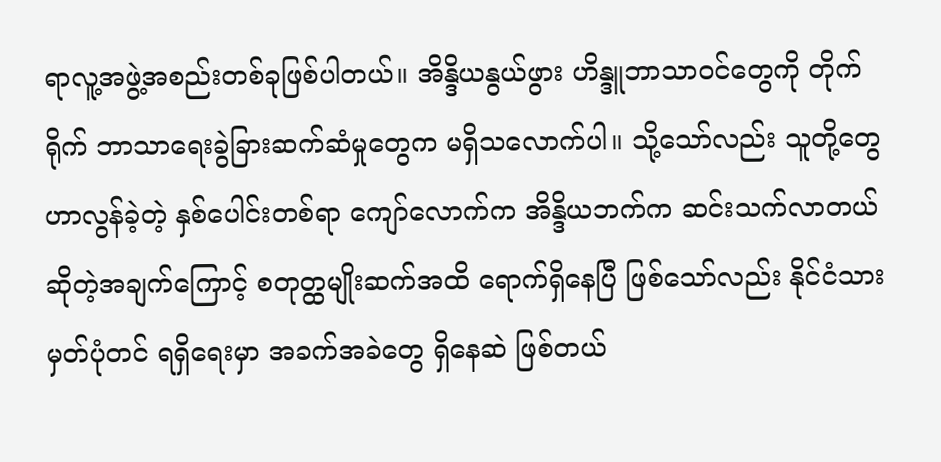ရာလူ့အဖွဲ့အစည်းတစ်ခုဖြစ်ပါတယ်။ အိန္ဒိယနွယ်ဖွား ဟိန္ဒူဘာသာဝင်တွေကို တိုက်ရိုက် ဘာသာရေးခွဲခြားဆက်ဆံမှုတွေက မရှိသလောက်ပါ။ သို့သော်လည်း သူတို့တွေဟာလွန်ခဲ့တဲ့ နှစ်ပေါင်းတစ်ရာ ကျော်လောက်က အိန္ဒိယဘက်က ဆင်းသက်လာတယ်ဆိုတဲ့အချက်ကြောင့် စတုတ္ထမျိုးဆက်အထိ ရောက်ရှိနေပြီ ဖြစ်သော်လည်း နိုင်ငံသားမှတ်ပုံတင် ရရှိရေးမှာ အခက်အခဲတွေ ရှိနေဆဲ ဖြစ်တယ်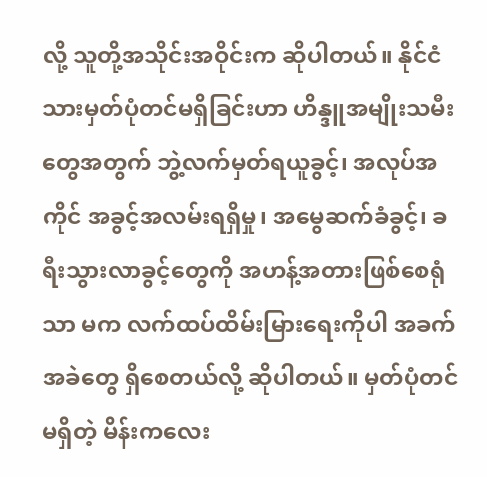လို့ သူတို့အသိုင်းအဝိုင်းက ဆိုပါတယ်။ နိုင်ငံသားမှတ်ပုံတင်မရှိခြင်းဟာ ဟိန္ဒူအမျိုးသမီးတွေအတွက် ဘွဲ့လက်မှတ်ရယူခွင့်၊ အလုပ်အကိုင် အခွင့်အလမ်းရရှိမှု၊ အမွေဆက်ခံခွင့်၊ ခရီးသွားလာခွင့်တွေကို အဟန့်အတားဖြစ်စေရုံသာ မက လက်ထပ်ထိမ်းမြားရေးကိုပါ အခက်အခဲတွေ ရှိစေတယ်လို့ ဆိုပါတယ်။ မှတ်ပုံတင်မရှိတဲ့ မိန်းကလေး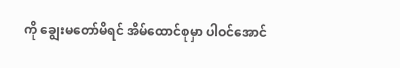ကို ချွေးမတော်မိရင် အိမ်ထောင်စုမှာ ပါဝင်အောင်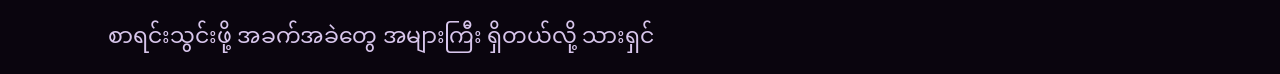စာရင်းသွင်းဖို့ အခက်အခဲတွေ အများကြီး ရှိတယ်လို့ သားရှင်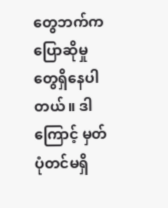တွေဘက်က ပြောဆိုမှုတွေရှိနေပါတယ်။ ဒါကြောင့် မှတ်ပုံတင်မရှိ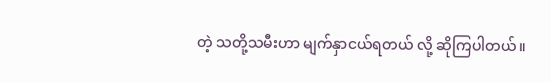တဲ့ သတို့သမီးဟာ မျက်နှာငယ်ရတယ် လို့ ဆိုကြပါတယ်။